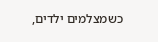כשמצלמים ילדים,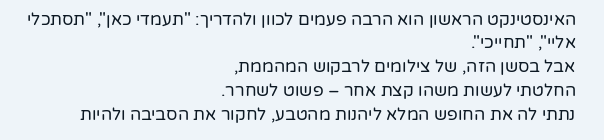האינסטינקט הראשון הוא הרבה פעמים לכוון ולהדריך: "תעמדי כאן", "תסתכלי אליי", "תחייכי".
אבל בסשן הזה, של צילומים לרבקוש המהממת,
החלטתי לעשות משהו קצת אחר – פשוט לשחרר.
נתתי לה את החופש המלא ליהנות מהטבע, לחקור את הסביבה ולהיות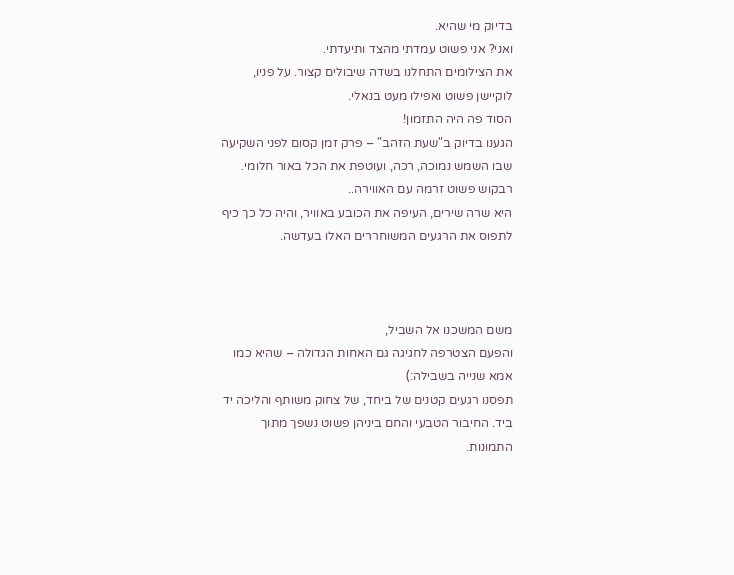בדיוק מי שהיא.
ואני? אני פשוט עמדתי מהצד ותיעדתי.
את הצילומים התחלנו בשדה שיבולים קצור. על פניו, לוקיישן פשוט ואפילו מעט בנאלי.
הסוד פה היה התזמון!
הגענו בדיוק ב"שעת הזהב" – פרק זמן קסום לפני השקיעה שבו השמש נמוכה, רכה, ועוטפת את הכל באור חלומי.
רבקוש פשוט זרמה עם האווירה..
היא שרה שירים, העיפה את הכובע באוויר, והיה כל כך כיף לתפוס את הרגעים המשוחררים האלו בעדשה.



משם המשכנו אל השביל,
והפעם הצטרפה לחגיגה גם האחות הגדולה – שהיא כמו אמא שנייה בשבילה:)
תפסנו רגעים קטנים של ביחד, של צחוק משותף והליכה יד ביד. החיבור הטבעי והחם ביניהן פשוט נשפך מתוך התמונות.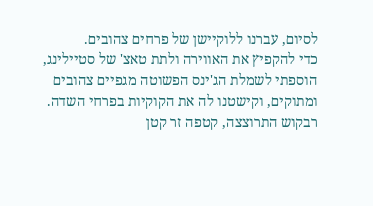לסיום, עברנו ללוקיישן של פרחים צהובים.
כדי להקפיץ את האווירה ולתת טאצ' של סטיילינג, הוספתי לשמלת הג'ינס הפשוטה מגפיים צהובים ומתוקים, וקישטנו לה את הקוקיות בפרחי השדה.
רבקוש התרוצצה, קטפה זר קטן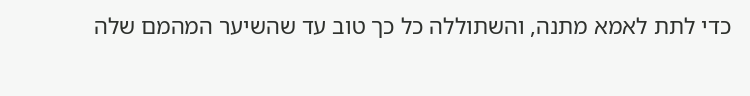כדי לתת לאמא מתנה, והשתוללה כל כך טוב עד שהשיער המהמם שלה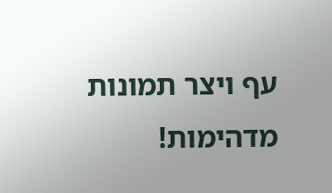עף ויצר תמונות מדהימות!